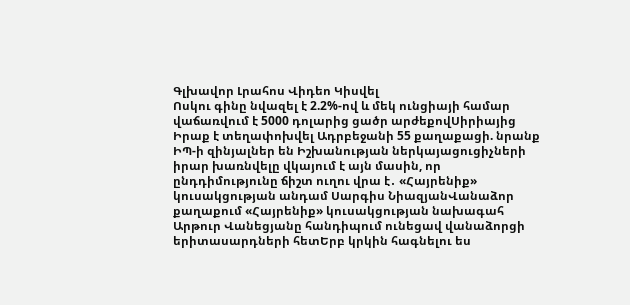Գլխավոր Լրահոս Վիդեո Կիսվել
Ոսկու գինը նվազել է 2.2%-ով և մեկ ունցիայի համար վաճառվում է 5000 դոլարից ցածր արժեքովՍիրիայից Իրաք է տեղափոխվել Ադրբեջանի 55 քաղաքացի. նրանք ԻՊ-ի զինյալներ են Իշխանության ներկայացուցիչների իրար խառնվելը վկայում է այն մասին, որ ընդդիմությունը ճիշտ ուղու վրա է․ «Հայրենիք» կուսակցության անդամ Սարգիս ՆիազյանՎանաձոր քաղաքում «Հայրենիք» կուսակցության նախագահ Արթուր Վանեցյանը հանդիպում ունեցավ վանաձորցի երիտասարդների հետԵրբ կրկին հագնելու ես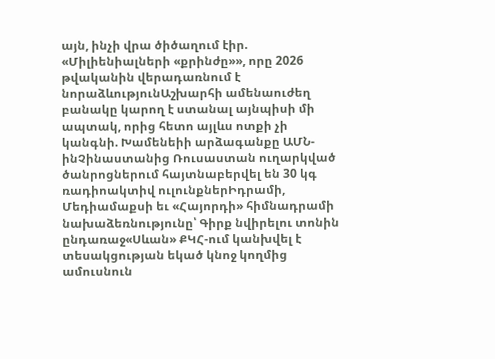այն, ինչի վրա ծիծաղում էիր. «Միլիենիալների «քրինժը»», որը 2026 թվականին վերադառնում է նորաձևությունԱշխարհի ամենաուժեղ բանակը կարող է ստանալ այնպիսի մի ապտակ, որից հետո այլևս ոտքի չի կանգնի. Խամենեիի արձագանքը ԱՄՆ-ինՉինաստանից Ռուսաստան ուղարկված ծանրոցներում հայտնաբերվել են 30 կգ ռադիոակտիվ ուլունքներԻդրամի, Մեդիամաքսի եւ «Հայորդի» հիմնադրամի նախաձեռնությունը՝ Գիրք նվիրելու տոնին ընդառաջ«Սևան» ՔԿՀ-ում կանխվել է տեսակցության եկած կնոջ կողմից ամուսնուն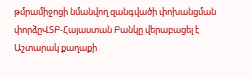թմրամիջոցի նմանվող զանգվածի փոխանցման փորձըՎՏԲ-Հայաստան Բանկը վերաբացել է Աշտարակ քաղաքի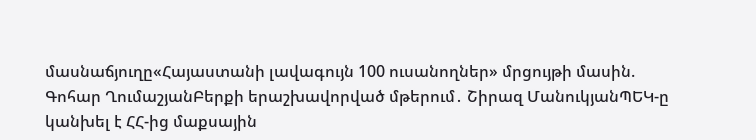մասնաճյուղը«Հայաստանի լավագույն 100 ուսանողներ» մրցույթի մասին. Գոհար ՂումաշյանԲերքի երաշխավորված մթերում․ Շիրազ ՄանուկյանՊԵԿ-ը կանխել է ՀՀ-ից մաքսային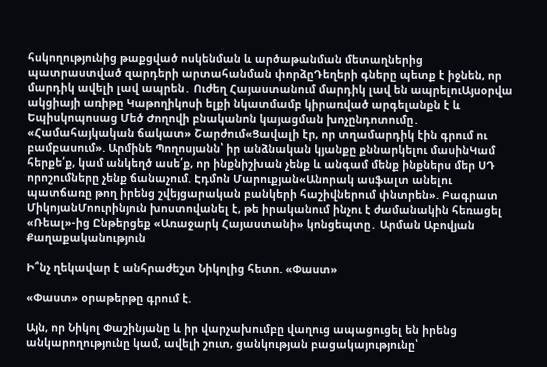հսկողությունից թաքցված ոսկենման և արծաթանման մետաղներից պատրաստված զարդերի արտահանման փորձըԴեղերի գները պետք է իջնեն, որ մարդիկ ավելի լավ ապրեն․ Ուժեղ Հայաստանում մարդիկ լավ են ապրելուԱյսօրվա ակցիայի առիթը Կաթողիկոսի ելքի նկատմամբ կիրառված արգելանքն է և Եպիսկոպոսաց Մեծ Ժողովի բնականոն կայացման խոչընդոտումը․ «Համահայկական ճակատ» Շարժում«Ցավալի էր, որ տղամարդիկ էին գրում ու բամբասում». Արմինե Պողոսյանն՝ իր անձնական կյանքը քննարկելու մասինԿամ հերքե՛ք, կամ անկեղծ ասե՛ք, որ ինքնիշխան չենք և անգամ մենք ինքներս մեր ՍԴ որոշումները չենք ճանաչում. Էդմոն Մարուքյան«Անորակ ասֆալտ անելու պատճառը թող իրենց շվեյցարական բանկերի հաշիվներում փնտրեն». Բագրատ ՄիկոյանՄոուրինյուն խոստովանել է, թե իրականում ինչու է ժամանակին հեռացել «Ռեալ»-ից Ընթերցեք «Առաջարկ Հայաստանի» կոնցեպտը․ Արման Աբովյան
Քաղաքականություն

Ի՞նչ ղեկավար է անհրաժեշտ Նիկոլից հետո. «Փաստ»

«Փաստ» օրաթերթը գրում է.

Այն, որ Նիկոլ Փաշինյանը և իր վարչախումբը վաղուց ապացուցել են իրենց անկարողությունը կամ, ավելի շուտ, ցանկության բացակայությունը՝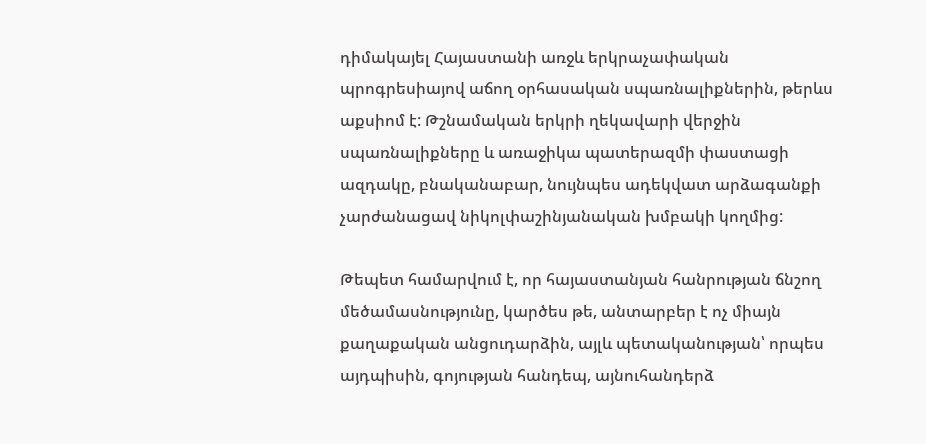դիմակայել Հայաստանի առջև երկրաչափական պրոգրեսիայով աճող օրհասական սպառնալիքներին, թերևս աքսիոմ է: Թշնամական երկրի ղեկավարի վերջին սպառնալիքները և առաջիկա պատերազմի փաստացի ազդակը, բնականաբար, նույնպես ադեկվատ արձագանքի չարժանացավ նիկոլփաշինյանական խմբակի կողմից:

Թեպետ համարվում է, որ հայաստանյան հանրության ճնշող մեծամասնությունը, կարծես թե, անտարբեր է ոչ միայն քաղաքական անցուդարձին, այլև պետականության՝ որպես այդպիսին, գոյության հանդեպ, այնուհանդերձ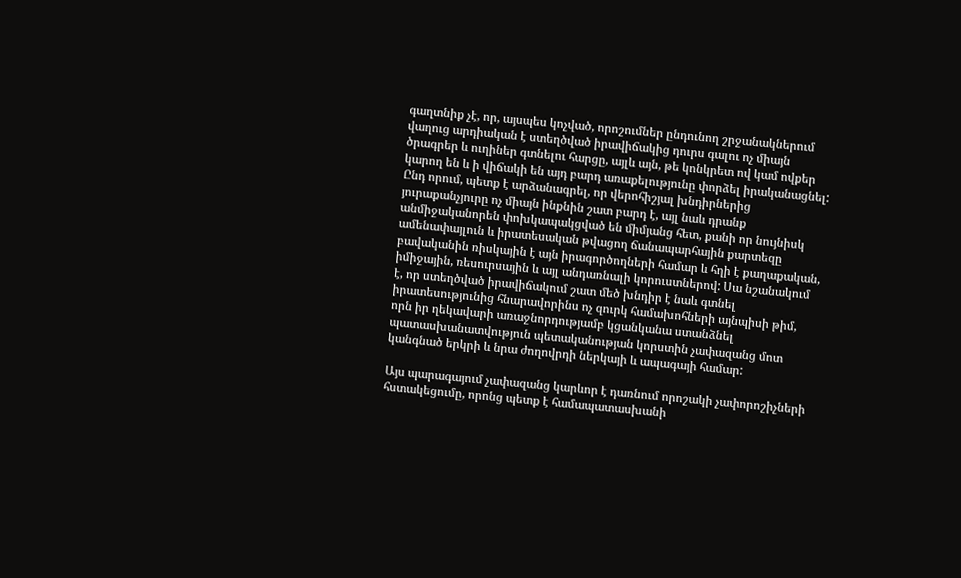գաղտնիք չէ, որ, այսպես կոչված, որոշումներ ընդունող շրջանակներում վաղուց արդիական է ստեղծված իրավիճակից դուրս գալու ոչ միայն ծրագրեր և ուղիներ գտնելու հարցը, այլև այն, թե կոնկրետ ով կամ ովքեր կարող են և ի վիճակի են այդ բարդ առաքելությունը փորձել իրականացնել: Ընդ որում, պետք է արձանագրել, որ վերոհիշյալ խնդիրներից յուրաքանչյուրը ոչ միայն ինքնին շատ բարդ է, այլ նաև դրանք անմիջականորեն փոխկապակցված են միմյանց հետ, քանի որ նույնիսկ ամենափայլուն և իրատեսական թվացող ճանապարհային քարտեզը բավականին ռիսկային է այն իրագործողների համար և հղի է քաղաքական, իմիջային, ռեսուրսային և այլ անդառնալի կորուստներով: Սա նշանակում է, որ ստեղծված իրավիճակում շատ մեծ խնդիր է նաև գտնել իրատեսությունից հնարավորինս ոչ զուրկ համախոհների այնպիսի թիմ, որն իր ղեկավարի առաջնորդությամբ կցանկանա ստանձնել պատասխանատվություն պետականության կորստին չափազանց մոտ կանգնած երկրի և նրա ժողովրդի ներկայի և ապագայի համար:

Այս պարագայում չափազանց կարևոր է դառնում որոշակի չափորոշիչների հստակեցումը, որոնց պետք է համապատասխանի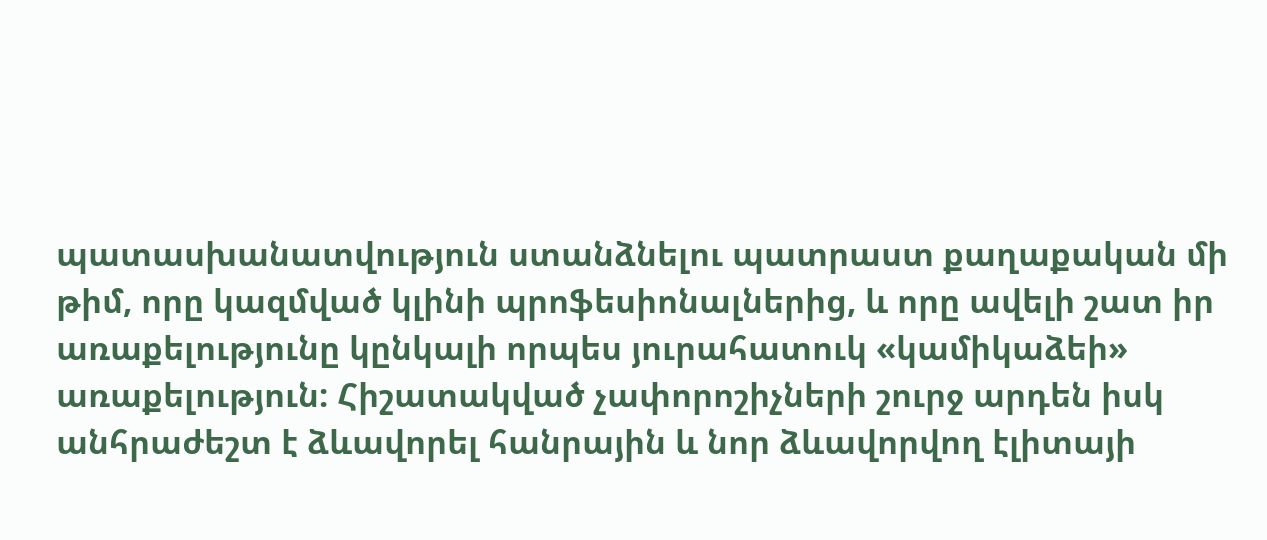պատասխանատվություն ստանձնելու պատրաստ քաղաքական մի թիմ, որը կազմված կլինի պրոֆեսիոնալներից, և որը ավելի շատ իր առաքելությունը կընկալի որպես յուրահատուկ «կամիկաձեի» առաքելություն: Հիշատակված չափորոշիչների շուրջ արդեն իսկ անհրաժեշտ է ձևավորել հանրային և նոր ձևավորվող էլիտայի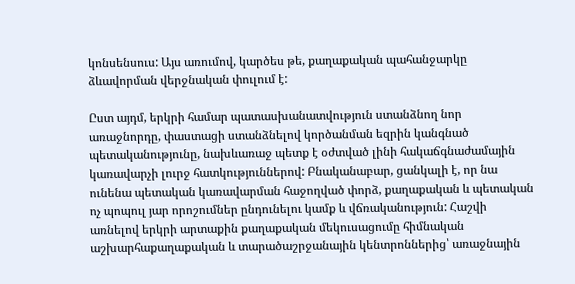կոնսենսուս: Այս առումով, կարծես թե, քաղաքական պահանջարկը ձևավորման վերջնական փուլում է:

Ըստ այդմ, երկրի համար պատասխանատվություն ստանձնող նոր առաջնորդը, փաստացի ստանձնելով կործանման եզրին կանգնած պետականությունը, նախևառաջ պետք է օժտված լինի հակաճգնաժամային կառավարչի լուրջ հատկություններով: Բնականաբար, ցանկալի է, որ նա ունենա պետական կառավարման հաջողված փորձ, քաղաքական և պետական ոչ պոպուլ յար որոշումներ ընդունելու կամք և վճռականություն: Հաշվի առնելով երկրի արտաքին քաղաքական մեկուսացումը հիմնական աշխարհաքաղաքական և տարածաշրջանային կենտրոններից՝ առաջնային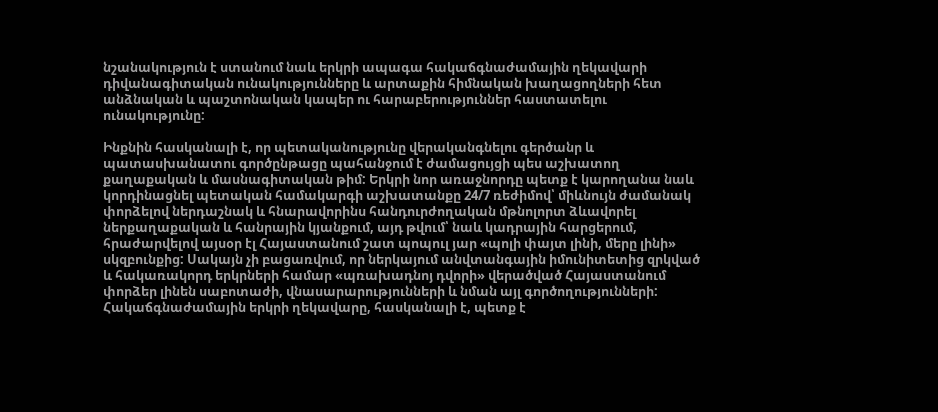նշանակություն է ստանում նաև երկրի ապագա հակաճգնաժամային ղեկավարի դիվանագիտական ունակությունները և արտաքին հիմնական խաղացողների հետ անձնական և պաշտոնական կապեր ու հարաբերություններ հաստատելու ունակությունը:

Ինքնին հասկանալի է, որ պետականությունը վերականգնելու գերծանր և պատասխանատու գործընթացը պահանջում է ժամացույցի պես աշխատող քաղաքական և մասնագիտական թիմ: Երկրի նոր առաջնորդը պետք է կարողանա նաև կորդինացնել պետական համակարգի աշխատանքը 24/7 ռեժիմով՝ միևնույն ժամանակ փորձելով ներդաշնակ և հնարավորինս հանդուրժողական մթնոլորտ ձևավորել ներքաղաքական և հանրային կյանքում, այդ թվում՝ նաև կադրային հարցերում, հրաժարվելով այսօր էլ Հայաստանում շատ պոպուլ յար «պոլի փայտ լինի, մերը լինի» սկզբունքից: Սակայն չի բացառվում, որ ներկայում անվտանգային իմունիտետից զրկված և հակառակորդ երկրների համար «պռախադնոյ դվորի» վերածված Հայաստանում փորձեր լինեն սաբոտաժի, վնասարարությունների և նման այլ գործողությունների: Հակաճգնաժամային երկրի ղեկավարը, հասկանալի է, պետք է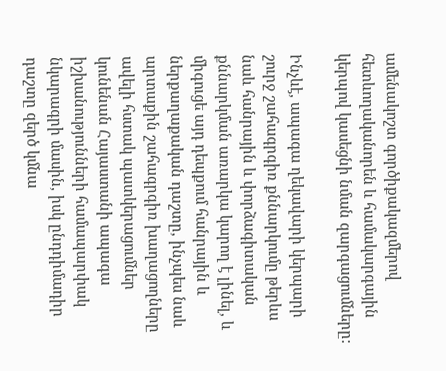ամենակոշտ գործիքակազմերով հետևողականորեն և համակարգային կերպով կասեցնի նման զարգացումները:

Ինչևէ, ապագա ղեկավարի կերպարի շուրջ շահագրգիռ քննարկումը թերևս նաև հանրային և փորձագիտական քննարկման առարկա կարող է լինել, և միգուցե այդ դեպքում հանրային և ներքաղաքական դաշտը, ինչպես նաև արտաքին շահագրգիռ խաղացողները ավելի հստակ պատկերացումներ կունենան Հայաստանի ապագա իշխանությունների համապարփակ նկարագրի մասին, իսկ ընդդիմադիր դաշտը զերծ կմնա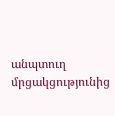անպտուղ մրցակցությունից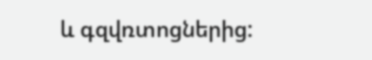և գզվռտոցներից: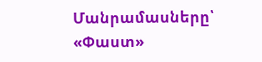Մանրամասները՝ «Փաստ»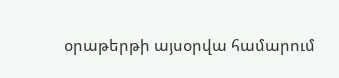օրաթերթի այսօրվա համարում